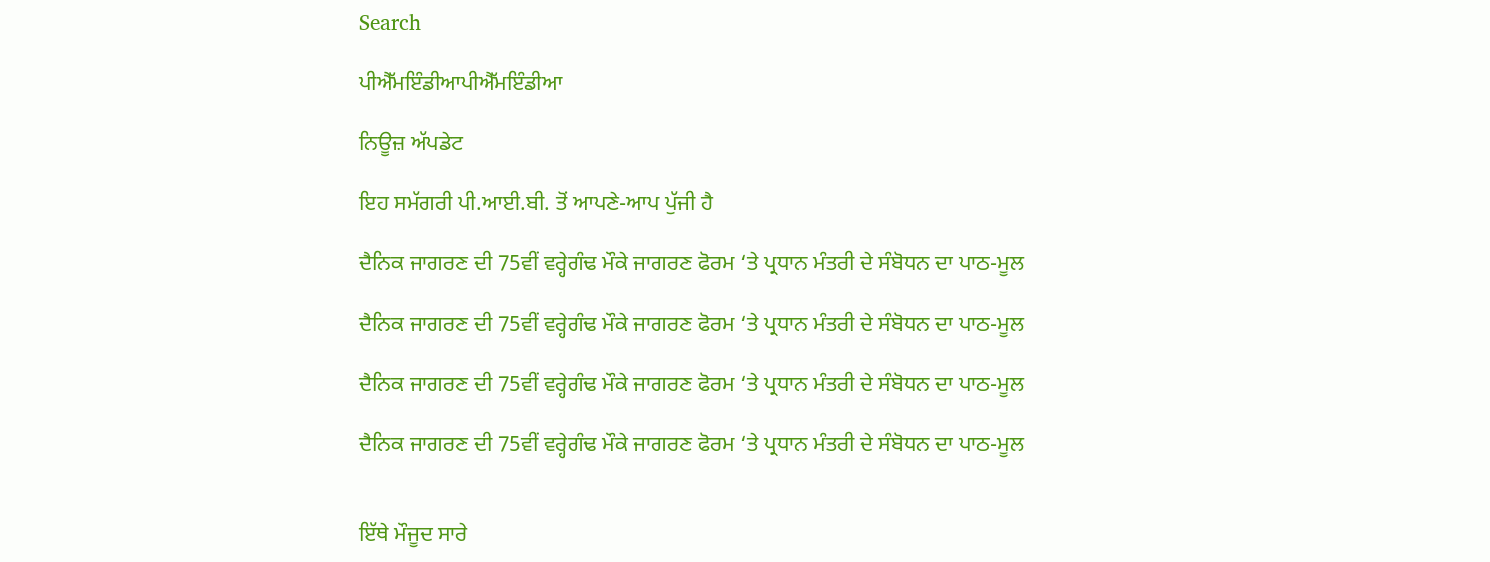Search

ਪੀਐੱਮਇੰਡੀਆਪੀਐੱਮਇੰਡੀਆ

ਨਿਊਜ਼ ਅੱਪਡੇਟ

ਇਹ ਸਮੱਗਰੀ ਪੀ.ਆਈ.ਬੀ. ਤੋਂ ਆਪਣੇ-ਆਪ ਪੁੱਜੀ ਹੈ

ਦੈਨਿਕ ਜਾਗਰਣ ਦੀ 75ਵੀਂ ਵਰ੍ਹੇਗੰਢ ਮੌਕੇ ਜਾਗਰਣ ਫੋਰਮ ‘ਤੇ ਪ੍ਰਧਾਨ ਮੰਤਰੀ ਦੇ ਸੰਬੋਧਨ ਦਾ ਪਾਠ-ਮੂਲ

ਦੈਨਿਕ ਜਾਗਰਣ ਦੀ 75ਵੀਂ ਵਰ੍ਹੇਗੰਢ ਮੌਕੇ ਜਾਗਰਣ ਫੋਰਮ ‘ਤੇ ਪ੍ਰਧਾਨ ਮੰਤਰੀ ਦੇ ਸੰਬੋਧਨ ਦਾ ਪਾਠ-ਮੂਲ

ਦੈਨਿਕ ਜਾਗਰਣ ਦੀ 75ਵੀਂ ਵਰ੍ਹੇਗੰਢ ਮੌਕੇ ਜਾਗਰਣ ਫੋਰਮ ‘ਤੇ ਪ੍ਰਧਾਨ ਮੰਤਰੀ ਦੇ ਸੰਬੋਧਨ ਦਾ ਪਾਠ-ਮੂਲ

ਦੈਨਿਕ ਜਾਗਰਣ ਦੀ 75ਵੀਂ ਵਰ੍ਹੇਗੰਢ ਮੌਕੇ ਜਾਗਰਣ ਫੋਰਮ ‘ਤੇ ਪ੍ਰਧਾਨ ਮੰਤਰੀ ਦੇ ਸੰਬੋਧਨ ਦਾ ਪਾਠ-ਮੂਲ


ਇੱਥੇ ਮੌਜੂਦ ਸਾਰੇ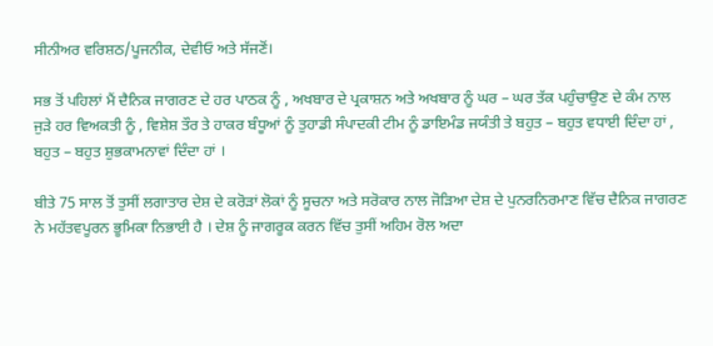ਸੀਨੀਅਰ ਵਰਿਸ਼ਠ/ਪੂਜਨੀਕ, ਦੇਵੀਓ ਅਤੇ ਸੱਜਣੋਂ।

ਸਭ ਤੋਂ ਪਹਿਲਾਂ ਮੈਂ ਦੈਨਿਕ ਜਾਗਰਣ ਦੇ ਹਰ ਪਾਠਕ ਨੂੰ , ਅਖਬਾਰ ਦੇ ਪ੍ਰਕਾਸ਼ਨ ਅਤੇ ਅਖਬਾਰ ਨੂੰ ਘਰ – ਘਰ ਤੱਕ ਪਹੁੰਚਾਉਣ ਦੇ ਕੰਮ ਨਾਲ ਜੁੜੇ ਹਰ ਵਿਅਕਤੀ ਨੂੰ , ਵਿਸ਼ੇਸ਼ ਤੌਰ ਤੇ ਹਾਕਰ ਬੰਧੂਆਂ ਨੂੰ ਤੁਹਾਡੀ ਸੰਪਾਦਕੀ ਟੀਮ ਨੂੰ ਡਾਇਮੰਡ ਜਯੰਤੀ ਤੇ ਬਹੁਤ – ਬਹੁਤ ਵਧਾਈ ਦਿੰਦਾ ਹਾਂ , ਬਹੁਤ – ਬਹੁਤ ਸ਼ੁਭਕਾਮਨਾਵਾਂ ਦਿੰਦਾ ਹਾਂ ।

ਬੀਤੇ 75 ਸਾਲ ਤੋਂ ਤੁਸੀਂ ਲਗਾਤਾਰ ਦੇਸ਼ ਦੇ ਕਰੋੜਾਂ ਲੋਕਾਂ ਨੂੰ ਸੂਚਨਾ ਅਤੇ ਸਰੋਕਾਰ ਨਾਲ ਜੋੜਿਆ ਦੇਸ਼ ਦੇ ਪੁਨਰਨਿਰਮਾਣ ਵਿੱਚ ਦੈਨਿਕ ਜਾਗਰਣ ਨੇ ਮਹੱਤਵਪੂਰਨ ਭੂਮਿਕਾ ਨਿਭਾਈ ਹੈ । ਦੇਸ਼ ਨੂੰ ਜਾਗਰੂਕ ਕਰਨ ਵਿੱਚ ਤੁਸੀਂ ਅਹਿਮ ਰੋਲ ਅਦਾ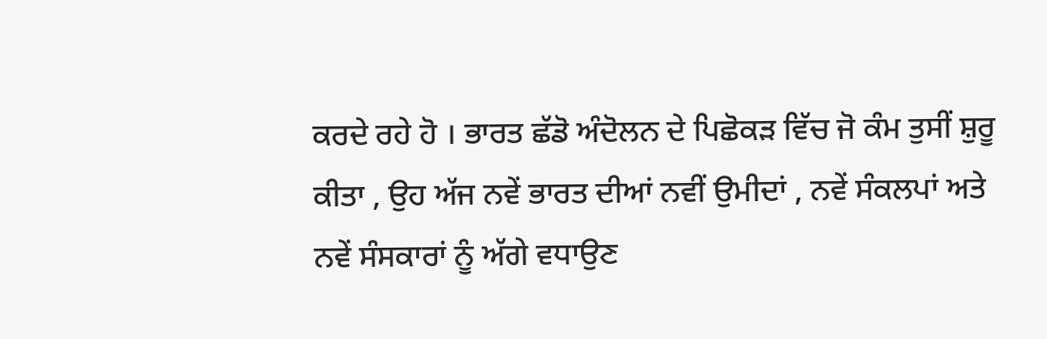ਕਰਦੇ ਰਹੇ ਹੋ । ਭਾਰਤ ਛੱਡੋ ਅੰਦੋਲਨ ਦੇ ਪਿਛੋਕੜ ਵਿੱਚ ਜੋ ਕੰਮ ਤੁਸੀਂ ਸ਼ੁਰੂ ਕੀਤਾ , ਉਹ ਅੱਜ ਨਵੇਂ ਭਾਰਤ ਦੀਆਂ ਨਵੀਂ ਉਮੀਦਾਂ , ਨਵੇਂ ਸੰਕਲਪਾਂ ਅਤੇ ਨਵੇਂ ਸੰਸਕਾਰਾਂ ਨੂੰ ਅੱਗੇ ਵਧਾਉਣ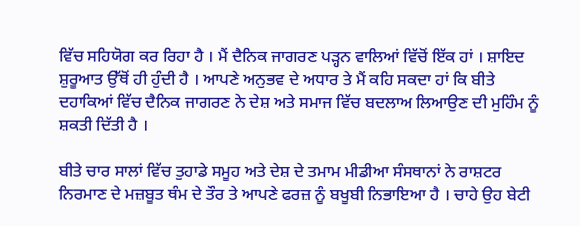ਵਿੱਚ ਸਹਿਯੋਗ ਕਰ ਰਿਹਾ ਹੈ । ਮੈਂ ਦੈਨਿਕ ਜਾਗਰਣ ਪੜ੍ਹਨ ਵਾਲਿਆਂ ਵਿੱਚੋਂ ਇੱਕ ਹਾਂ । ਸ਼ਾਇਦ ਸ਼ੁਰੂਆਤ ਉੱਥੋਂ ਹੀ ਹੁੰਦੀ ਹੈ । ਆਪਣੇ ਅਨੁਭਵ ਦੇ ਅਧਾਰ ਤੇ ਮੈਂ ਕਹਿ ਸਕਦਾ ਹਾਂ ਕਿ ਬੀਤੇ ਦਹਾਕਿਆਂ ਵਿੱਚ ਦੈਨਿਕ ਜਾਗਰਣ ਨੇ ਦੇਸ਼ ਅਤੇ ਸਮਾਜ ਵਿੱਚ ਬਦਲਾਅ ਲਿਆਉਣ ਦੀ ਮੁਹਿੰਮ ਨੂੰ ਸ਼ਕਤੀ ਦਿੱਤੀ ਹੈ ।

ਬੀਤੇ ਚਾਰ ਸਾਲਾਂ ਵਿੱਚ ਤੁਹਾਡੇ ਸਮੂਹ ਅਤੇ ਦੇਸ਼ ਦੇ ਤਮਾਮ ਮੀਡੀਆ ਸੰਸਥਾਨਾਂ ਨੇ ਰਾਸ਼ਟਰ ਨਿਰਮਾਣ ਦੇ ਮਜ਼ਬੂਤ ਥੰਮ ਦੇ ਤੌਰ ਤੇ ਆਪਣੇ ਫਰਜ਼ ਨੂੰ ਬਖੂਬੀ ਨਿਭਾਇਆ ਹੈ । ਚਾਹੇ ਉਹ ਬੇਟੀ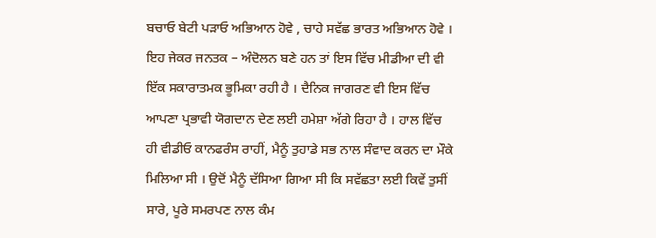ਬਚਾਓ ਬੇਟੀ ਪੜਾਓ ਅਭਿਆਨ ਹੋਵੇ , ਚਾਹੇ ਸਵੱਛ ਭਾਰਤ ਅਭਿਆਨ ਹੋਵੇ । ਇਹ ਜੇਕਰ ਜਨਤਕ – ਅੰਦੋਲਨ ਬਣੇ ਹਨ ਤਾਂ ਇਸ ਵਿੱਚ ਮੀਡੀਆ ਦੀ ਵੀ ਇੱਕ ਸਕਾਰਾਤਮਕ ਭੂਮਿਕਾ ਰਹੀ ਹੈ । ਦੈਨਿਕ ਜਾਗਰਣ ਵੀ ਇਸ ਵਿੱਚ ਆਪਣਾ ਪ੍ਰਭਾਵੀ ਯੋਗਦਾਨ ਦੇਣ ਲਈ ਹਮੇਸ਼ਾ ਅੱਗੇ ਰਿਹਾ ਹੈ । ਹਾਲ ਵਿੱਚ ਹੀ ਵੀਡੀਓ ਕਾਨਫਰੰਸ ਰਾਹੀਂ, ਮੈਨੂੰ ਤੁਹਾਡੇ ਸਭ ਨਾਲ ਸੰਵਾਦ ਕਰਨ ਦਾ ਮੌਕੇ ਮਿਲਿਆ ਸੀ । ਉਦੋਂ ਮੈਨੂੰ ਦੱਸਿਆ ਗਿਆ ਸੀ ਕਿ ਸਵੱਛਤਾ ਲਈ ਕਿਵੇਂ ਤੁਸੀਂ ਸਾਰੇ, ਪੂਰੇ ਸਮਰਪਣ ਨਾਲ ਕੰਮ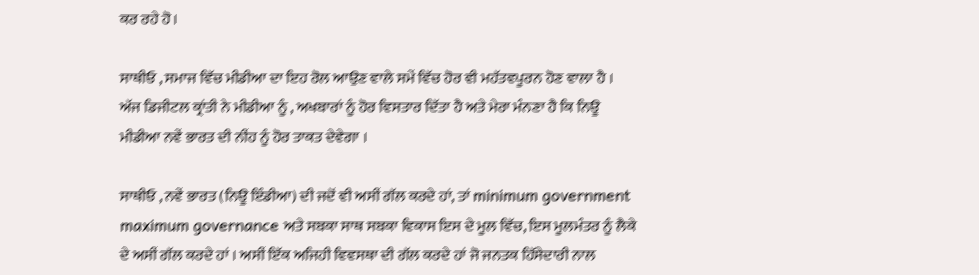ਕਰ ਰਹੇ ਹੋ।

ਸਾਥੀਓ , ਸਮਾਜ ਵਿੱਚ ਮੀਡੀਆ ਦਾ ਇਹ ਰੋਲ ਆਉਣ ਵਾਲੇ ਸਮੇਂ ਵਿੱਚ ਹੋਰ ਵੀ ਮਹੱਤਵਪੂਰਨ ਹੋਣ ਵਾਲਾ ਹੈ । ਅੱਜ ਡਿਜੀਟਲ ਕ੍ਰਾਂਤੀ ਨੇ ਮੀਡੀਆ ਨੂੰ , ਅਖਬਾਰਾਂ ਨੂੰ ਹੋਰ ਵਿਸਤਾਰ ਦਿੱਤਾ ਹੈ ਅਤੇ ਮੇਰਾ ਮੰਨਣਾ ਹੈ ਕਿ ਨਿਊ ਮੀਡੀਆ ਨਵੇਂ ਭਾਰਤ ਦੀ ਨੀਂਹ ਨੂੰ ਹੋਰ ਤਾਕਤ ਦੇਵੇਗਾ ।

ਸਾਥੀਓ , ਨਵੇਂ ਭਾਰਤ (ਨਿਊ ਇੰਡੀਆ) ਦੀ ਜਦੋਂ ਵੀ ਅਸੀਂ ਗੱਲ ਕਰਦੇ ਹਾਂ, ਤਾਂ minimum government maximum governance ਅਤੇ ਸਬਕਾ ਸਾਥ ਸਬਕਾ ਵਿਕਾਸ ਇਸ ਦੇ ਮੂਲ ਵਿੱਚ, ਇਸ ਮੂਲਮੰਤਰ ਨੂੰ ਲੈਕੇ ਦੇ ਅਸੀਂ ਗੱਲ ਕਰਦੇ ਹਾਂ । ਅਸੀਂ ਇੱਕ ਅਜਿਹੀ ਵਿਵਸਥਾ ਦੀ ਗੱਲ ਕਰਦੇ ਹਾਂ ਜੋ ਜਨਤਕ ਹਿੱਸੇਦਾਰੀ ਨਾਲ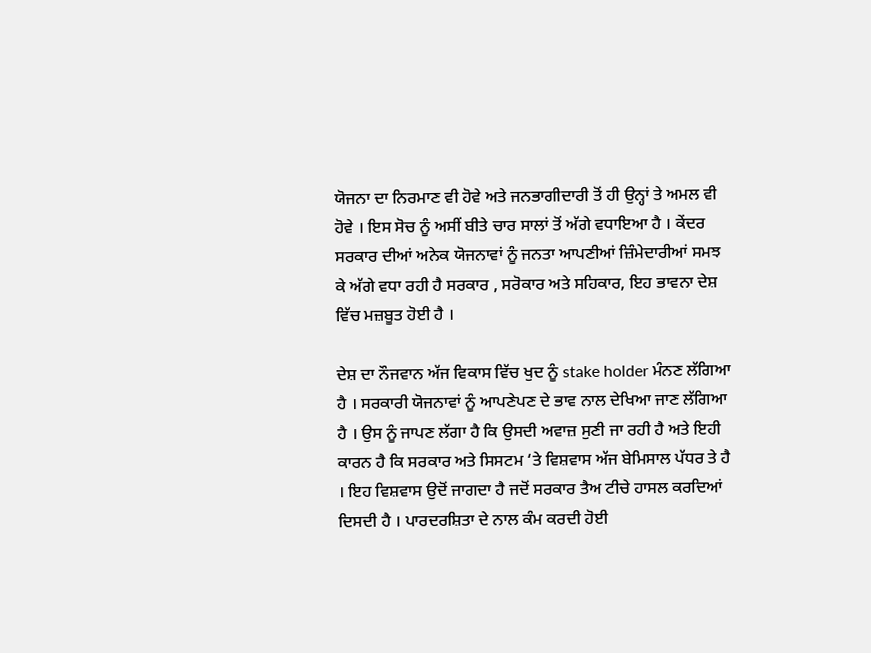ਯੋਜਨਾ ਦਾ ਨਿਰਮਾਣ ਵੀ ਹੋਵੇ ਅਤੇ ਜਨਭਾਗੀਦਾਰੀ ਤੋਂ ਹੀ ਉਨ੍ਹਾਂ ਤੇ ਅਮਲ ਵੀ ਹੋਵੇ । ਇਸ ਸੋਚ ਨੂੰ ਅਸੀਂ ਬੀਤੇ ਚਾਰ ਸਾਲਾਂ ਤੋਂ ਅੱਗੇ ਵਧਾਇਆ ਹੈ । ਕੇਂਦਰ ਸਰਕਾਰ ਦੀਆਂ ਅਨੇਕ ਯੋਜਨਾਵਾਂ ਨੂੰ ਜਨਤਾ ਆਪਣੀਆਂ ਜ਼ਿੰਮੇਦਾਰੀਆਂ ਸਮਝ ਕੇ ਅੱਗੇ ਵਧਾ ਰਹੀ ਹੈ ਸਰਕਾਰ , ਸਰੋਕਾਰ ਅਤੇ ਸਹਿਕਾਰ, ਇਹ ਭਾਵਨਾ ਦੇਸ਼ ਵਿੱਚ ਮਜ਼ਬੂਤ ਹੋਈ ਹੈ ।

ਦੇਸ਼ ਦਾ ਨੌਜਵਾਨ ਅੱਜ ਵਿਕਾਸ ਵਿੱਚ ਖੁਦ ਨੂੰ stake holder ਮੰਨਣ ਲੱਗਿਆ ਹੈ । ਸਰਕਾਰੀ ਯੋਜਨਾਵਾਂ ਨੂੰ ਆਪਣੇਪਣ ਦੇ ਭਾਵ ਨਾਲ ਦੇਖਿਆ ਜਾਣ ਲੱਗਿਆ ਹੈ । ਉਸ ਨੂੰ ਜਾਪਣ ਲੱਗਾ ਹੈ ਕਿ ਉਸਦੀ ਅਵਾਜ਼ ਸੁਣੀ ਜਾ ਰਹੀ ਹੈ ਅਤੇ ਇਹੀ ਕਾਰਨ ਹੈ ਕਿ ਸਰਕਾਰ ਅਤੇ ਸਿਸਟਮ ‘ਤੇ ਵਿਸ਼ਵਾਸ ਅੱਜ ਬੇਮਿਸਾਲ ਪੱਧਰ ਤੇ ਹੈ । ਇਹ ਵਿਸ਼ਵਾਸ ਉਦੋਂ ਜਾਗਦਾ ਹੈ ਜਦੋਂ ਸਰਕਾਰ ਤੈਅ ਟੀਚੇ ਹਾਸਲ ਕਰਦਿਆਂ ਦਿਸਦੀ ਹੈ । ਪਾਰਦਰਸ਼ਿਤਾ ਦੇ ਨਾਲ ਕੰਮ ਕਰਦੀ ਹੋਈ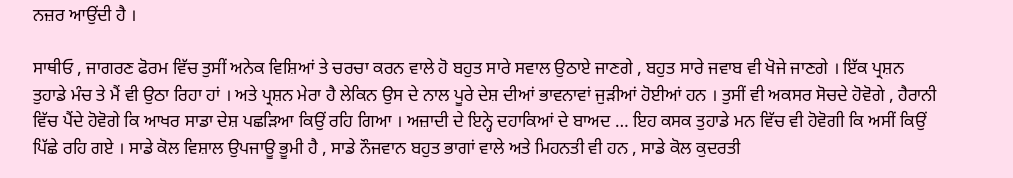ਨਜ਼ਰ ਆਉਂਦੀ ਹੈ ।

ਸਾਥੀਓ , ਜਾਗਰਣ ਫੋਰਮ ਵਿੱਚ ਤੁਸੀਂ ਅਨੇਕ ਵਿਸ਼ਿਆਂ ਤੇ ਚਰਚਾ ਕਰਨ ਵਾਲੇ ਹੋ ਬਹੁਤ ਸਾਰੇ ਸਵਾਲ ਉਠਾਏ ਜਾਣਗੇ , ਬਹੁਤ ਸਾਰੇ ਜਵਾਬ ਵੀ ਖੋਜੇ ਜਾਣਗੇ । ਇੱਕ ਪ੍ਰਸ਼ਨ ਤੁਹਾਡੇ ਮੰਚ ਤੇ ਮੈਂ ਵੀ ਉਠਾ ਰਿਹਾ ਹਾਂ । ਅਤੇ ਪ੍ਰਸ਼ਨ ਮੇਰਾ ਹੈ ਲੇਕਿਨ ਉਸ ਦੇ ਨਾਲ ਪੂਰੇ ਦੇਸ਼ ਦੀਆਂ ਭਾਵਨਾਵਾਂ ਜੁੜੀਆਂ ਹੋਈਆਂ ਹਨ । ਤੁਸੀਂ ਵੀ ਅਕਸਰ ਸੋਚਦੇ ਹੋਵੋਗੇ , ਹੈਰਾਨੀ ਵਿੱਚ ਪੈਂਦੇ ਹੋਵੋਗੇ ਕਿ ਆਖਰ ਸਾਡਾ ਦੇਸ਼ ਪਛੜਿਆ ਕਿਉਂ ਰਹਿ ਗਿਆ । ਅਜ਼ਾਦੀ ਦੇ ਇਨ੍ਹੇ ਦਹਾਕਿਆਂ ਦੇ ਬਾਅਦ … ਇਹ ਕਸਕ ਤੁਹਾਡੇ ਮਨ ਵਿੱਚ ਵੀ ਹੋਵੋਗੀ ਕਿ ਅਸੀਂ ਕਿਉਂ ਪਿੱਛੇ ਰਹਿ ਗਏ । ਸਾਡੇ ਕੋਲ ਵਿਸ਼ਾਲ ਉਪਜਾਊ ਭੂਮੀ ਹੈ , ਸਾਡੇ ਨੌਜਵਾਨ ਬਹੁਤ ਭਾਗਾਂ ਵਾਲੇ ਅਤੇ ਮਿਹਨਤੀ ਵੀ ਹਨ , ਸਾਡੇ ਕੋਲ ਕੁਦਰਤੀ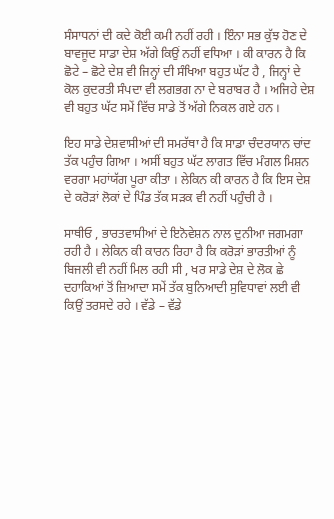ਸੰਸਾਧਨਾਂ ਦੀ ਕਦੇ ਕੋਈ ਕਮੀ ਨਹੀਂ ਰਹੀ । ਇੰਨਾ ਸਭ ਕੁੱਝ ਹੋਣ ਦੇ ਬਾਵਜੂਦ ਸਾਡਾ ਦੇਸ਼ ਅੱਗੇ ਕਿਉਂ ਨਹੀਂ ਵਧਿਆ । ਕੀ ਕਾਰਨ ਹੈ ਕਿ ਛੋਟੇ – ਛੋਟੇ ਦੇਸ਼ ਵੀ ਜਿਨ੍ਹਾਂ ਦੀ ਸੰਖਿਆ ਬਹੁਤ ਘੱਟ ਹੈ , ਜਿਨ੍ਹਾਂ ਦੇ ਕੋਲ ਕੁਦਰਤੀ ਸੰਪਦਾ ਵੀ ਲਗਭਗ ਨਾ ਦੇ ਬਰਾਬਰ ਹੈ । ਅਜਿਹੇ ਦੇਸ਼ ਵੀ ਬਹੁਤ ਘੱਟ ਸਮੇਂ ਵਿੱਚ ਸਾਡੇ ਤੋਂ ਅੱਗੇ ਨਿਕਲ ਗਏ ਹਨ ।

ਇਹ ਸਾਡੇ ਦੇਸ਼ਵਾਸੀਆਂ ਦੀ ਸਮਰੱਥਾ ਹੈ ਕਿ ਸਾਡਾ ਚੰਦਰਯਾਨ ਚਾਂਦ ਤੱਕ ਪਹੁੰਚ ਗਿਆ । ਅਸੀਂ ਬਹੁਤ ਘੱਟ ਲਾਗਤ ਵਿੱਚ ਮੰਗਲ ਮਿਸ਼ਨ ਵਰਗਾ ਮਹਾਂਯੱਗ ਪੂਰਾ ਕੀਤਾ । ਲੇਕਿਨ ਕੀ ਕਾਰਨ ਹੈ ਕਿ ਇਸ ਦੇਸ਼ ਦੇ ਕਰੋੜਾਂ ਲੋਕਾਂ ਦੇ ਪਿੰਡ ਤੱਕ ਸੜਕ ਵੀ ਨਹੀਂ ਪਹੁੰਚੀ ਹੈ ।

ਸਾਥੀਓ , ਭਾਰਤਵਾਸੀਆਂ ਦੇ ਇਨੋਵੇਸ਼ਨ ਨਾਲ ਦੁਨੀਆ ਜਗਮਗਾ ਰਹੀ ਹੈ । ਲੇਕਿਨ ਕੀ ਕਾਰਨ ਰਿਹਾ ਹੈ ਕਿ ਕਰੋੜਾਂ ਭਾਰਤੀਆਂ ਨੂੰ ਬਿਜਲੀ ਵੀ ਨਹੀਂ ਮਿਲ ਰਹੀ ਸੀ , ਖਰ ਸਾਡੇ ਦੇਸ਼ ਦੇ ਲੋਕ ਛੇ ਦਹਾਕਿਆਂ ਤੋਂ ਜ਼ਿਆਦਾ ਸਮੇਂ ਤੱਕ ਬੁਨਿਆਦੀ ਸੁਵਿਧਾਵਾਂ ਲਈ ਵੀ ਕਿਉਂ ਤਰਸਦੇ ਰਹੇ । ਵੱਡੇ – ਵੱਡੇ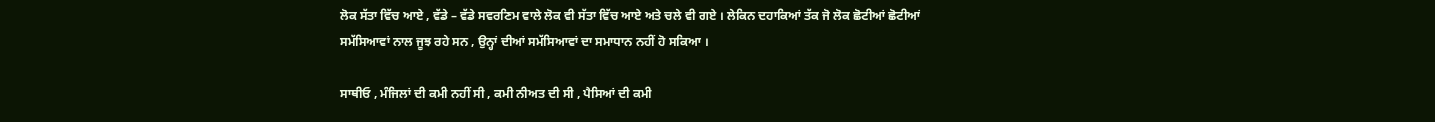ਲੋਕ ਸੱਤਾ ਵਿੱਚ ਆਏ , ਵੱਡੇ – ਵੱਡੇ ਸਵਰਣਿਮ ਵਾਲੇ ਲੋਕ ਵੀ ਸੱਤਾ ਵਿੱਚ ਆਏ ਅਤੇ ਚਲੇ ਵੀ ਗਏ । ਲੇਕਿਨ ਦਹਾਕਿਆਂ ਤੱਕ ਜੋ ਲੋਕ ਛੋਟੀਆਂ ਛੋਟੀਆਂ ਸਮੱਸਿਆਵਾਂ ਨਾਲ ਜੂਝ ਰਹੇ ਸਨ , ਉਨ੍ਹਾਂ ਦੀਆਂ ਸਮੱਸਿਆਵਾਂ ਦਾ ਸਮਾਧਾਨ ਨਹੀਂ ਹੋ ਸਕਿਆ ।

ਸਾਥੀਓ , ਮੰਜਿਲਾਂ ਦੀ ਕਮੀ ਨਹੀਂ ਸੀ , ਕਮੀ ਨੀਅਤ ਦੀ ਸੀ , ਪੈਸਿਆਂ ਦੀ ਕਮੀ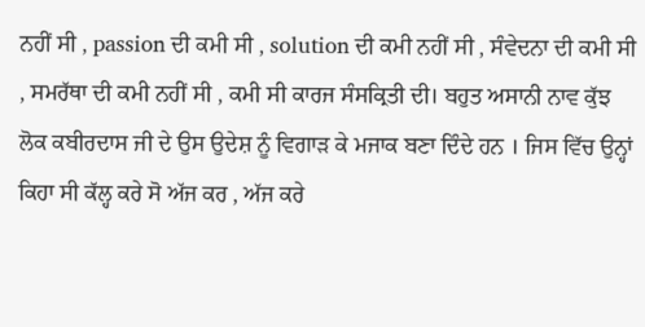ਨਹੀਂ ਸੀ , passion ਦੀ ਕਮੀ ਸੀ , solution ਦੀ ਕਮੀ ਨਹੀਂ ਸੀ , ਸੰਵੇਦਨਾ ਦੀ ਕਮੀ ਸੀ , ਸਮਰੱਥਾ ਦੀ ਕਮੀ ਨਹੀਂ ਸੀ , ਕਮੀ ਸੀ ਕਾਰਜ ਸੰਸਕ੍ਰਿਤੀ ਦੀ। ਬਹੁਤ ਅਸਾਨੀ ਨਾਵ ਕੁੱਝ ਲੋਕ ਕਬੀਰਦਾਸ ਜੀ ਦੇ ਉਸ ਉਦੇਸ਼ ਨੂੰ ਵਿਗਾੜ ਕੇ ਮਜਾਕ ਬਣਾ ਦਿੰਦੇ ਹਨ । ਜਿਸ ਵਿੱਚ ਉਨ੍ਹਾਂ ਕਿਹਾ ਸੀ ਕੱਲ੍ਹ ਕਰੇ ਸੋ ਅੱਜ ਕਰ , ਅੱਜ ਕਰੇ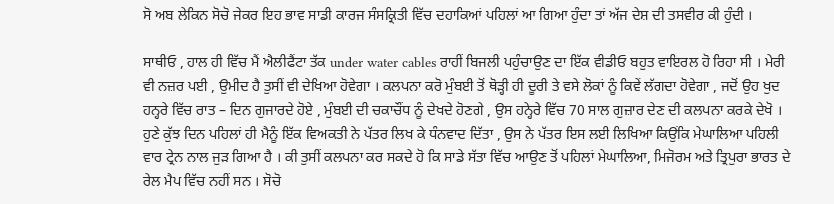ਸੋ ਅਬ ਲੇਕਿਨ ਸੋਚੋ ਜੇਕਰ ਇਹ ਭਾਵ ਸਾਡੀ ਕਾਰਜ ਸੰਸਕ੍ਰਿਤੀ ਵਿੱਚ ਦਹਾਕਿਆਂ ਪਹਿਲਾਂ ਆ ਗਿਆ ਹੁੰਦਾ ਤਾਂ ਅੱਜ ਦੇਸ਼ ਦੀ ਤਸਵੀਰ ਕੀ ਹੁੰਦੀ ।

ਸਾਥੀਓ , ਹਾਲ ਹੀ ਵਿੱਚ ਮੈਂ ਐਲੀਫੈਂਟਾ ਤੱਕ under water cables ਰਾਹੀਂ ਬਿਜਲੀ ਪਹੁੰਚਾਉਣ ਦਾ ਇੱਕ ਵੀਡੀਓ ਬਹੁਤ ਵਾਇਰਲ ਹੋ ਰਿਹਾ ਸੀ । ਮੇਰੀ ਵੀ ਨਜ਼ਰ ਪਈ , ਉਮੀਦ ਹੈ ਤੁਸੀਂ ਵੀ ਦੇਖਿਆ ਹੋਵੇਗਾ । ਕਲਪਨਾ ਕਰੋ ਮੁੰਬਈ ਤੋਂ ਥੋੜ੍ਹੀ ਹੀ ਦੂਰੀ ਤੇ ਵਸੇ ਲੋਕਾਂ ਨੂੰ ਕਿਵੇਂ ਲੱਗਦਾ ਹੋਵੇਗਾ , ਜਦੋਂ ਉਹ ਖੁਦ ਹਨ੍ਹਰੇ ਵਿੱਚ ਰਾਤ – ਦਿਨ ਗੁਜਾਰਦੇ ਹੋਏ , ਮੁੰਬਈ ਦੀ ਚਕਾਚੌਂਧ ਨੂੰ ਦੇਖਦੇ ਹੋਣਗੇ , ਉਸ ਹਨ੍ਹੇਰੇ ਵਿੱਚ 70 ਸਾਲ ਗੁਜ਼ਾਰ ਦੇਣ ਦੀ ਕਲਪਨਾ ਕਰਕੇ ਦੇਖੋ । ਹੁਣੇ ਕੁੱਝ ਦਿਨ ਪਹਿਲਾਂ ਹੀ ਮੈਨੂੰ ਇੱਕ ਵਿਅਕਤੀ ਨੇ ਪੱਤਰ ਲਿਖ ਕੇ ਧੰਨਵਾਦ ਦਿੱਤਾ , ਉਸ ਨੇ ਪੱਤਰ ਇਸ ਲਈ ਲਿਖਿਆ ਕਿਉਂਕਿ ਮੇਘਾਲਿਆ ਪਹਿਲੀ ਵਾਰ ਟ੍ਰੇਨ ਨਾਲ ਜੁੜ ਗਿਆ ਹੈ । ਕੀ ਤੁਸੀਂ ਕਲਪਨਾ ਕਰ ਸਕਦੇ ਹੋ ਕਿ ਸਾਡੇ ਸੱਤਾ ਵਿੱਚ ਆਉਣ ਤੋਂ ਪਹਿਲਾਂ ਮੇਘਾਲਿਆ, ਮਿਜੋਰਮ ਅਤੇ ਤ੍ਰਿਪੁਰਾ ਭਾਰਤ ਦੇ ਰੇਲ ਮੈਪ ਵਿੱਚ ਨਹੀਂ ਸਨ । ਸੋਚੋ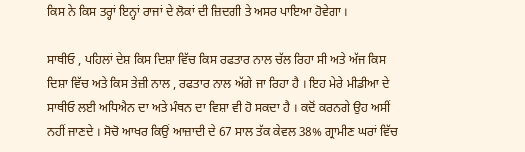ਕਿਸ ਨੇ ਕਿਸ ਤਰ੍ਹਾਂ ਇਨ੍ਹਾਂ ਰਾਜਾਂ ਦੇ ਲੋਕਾਂ ਦੀ ਜ਼ਿਦਗੀ ਤੇ ਅਸਰ ਪਾਇਆ ਹੋਵੇਗਾ ।

ਸਾਥੀਓ , ਪਹਿਲਾਂ ਦੇਸ਼ ਕਿਸ ਦਿਸ਼ਾ ਵਿੱਚ ਕਿਸ ਰਫਤਾਰ ਨਾਲ ਚੱਲ ਰਿਹਾ ਸੀ ਅਤੇ ਅੱਜ ਕਿਸ ਦਿਸ਼ਾ ਵਿੱਚ ਅਤੇ ਕਿਸ ਤੇਜ਼ੀ ਨਾਲ , ਰਫਤਾਰ ਨਾਲ ਅੱਗੇ ਜਾ ਰਿਹਾ ਹੈ । ਇਹ ਮੇਰੇ ਮੀਡੀਆ ਦੇ ਸਾਥੀਓ ਲਈ ਅਧਿਐਨ ਦਾ ਅਤੇ ਮੰਥਨ ਦਾ ਵਿਸ਼ਾ ਵੀ ਹੋ ਸਕਦਾ ਹੈ । ਕਦੋਂ ਕਰਨਗੇ ਉਹ ਅਸੀਂ ਨਹੀਂ ਜਾਣਦੇ । ਸੋਚੋ ਆਖਰ ਕਿਉਂ ਆਜ਼ਾਦੀ ਦੇ 67 ਸਾਲ ਤੱਕ ਕੇਵਲ 38% ਗ੍ਰਾਮੀਣ ਘਰਾਂ ਵਿੱਚ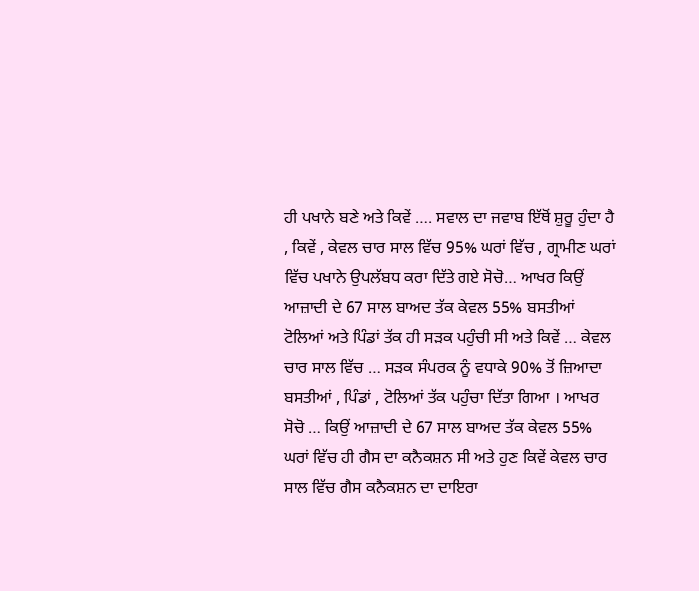ਹੀ ਪਖਾਨੇ ਬਣੇ ਅਤੇ ਕਿਵੇਂ …. ਸਵਾਲ ਦਾ ਜਵਾਬ ਇੱਥੋਂ ਸ਼ੁਰੂ ਹੁੰਦਾ ਹੈ , ਕਿਵੇਂ , ਕੇਵਲ ਚਾਰ ਸਾਲ ਵਿੱਚ 95% ਘਰਾਂ ਵਿੱਚ , ਗ੍ਰਾਮੀਣ ਘਰਾਂ ਵਿੱਚ ਪਖਾਨੇ ਉਪਲੱਬਧ ਕਰਾ ਦਿੱਤੇ ਗਏ ਸੋਚੋ… ਆਖਰ ਕਿਉਂ ਆਜ਼ਾਦੀ ਦੇ 67 ਸਾਲ ਬਾਅਦ ਤੱਕ ਕੇਵਲ 55% ਬਸਤੀਆਂ ਟੋਲਿਆਂ ਅਤੇ ਪਿੰਡਾਂ ਤੱਕ ਹੀ ਸੜਕ ਪਹੁੰਚੀ ਸੀ ਅਤੇ ਕਿਵੇਂ … ਕੇਵਲ ਚਾਰ ਸਾਲ ਵਿੱਚ … ਸੜਕ ਸੰਪਰਕ ਨੂੰ ਵਧਾਕੇ 90% ਤੋਂ ਜ਼ਿਆਦਾ ਬਸਤੀਆਂ , ਪਿੰਡਾਂ , ਟੋਲਿਆਂ ਤੱਕ ਪਹੁੰਚਾ ਦਿੱਤਾ ਗਿਆ । ਆਖਰ ਸੋਚੋ … ਕਿਉਂ ਆਜ਼ਾਦੀ ਦੇ 67 ਸਾਲ ਬਾਅਦ ਤੱਕ ਕੇਵਲ 55% ਘਰਾਂ ਵਿੱਚ ਹੀ ਗੈਸ ਦਾ ਕਨੈਕਸ਼ਨ ਸੀ ਅਤੇ ਹੁਣ ਕਿਵੇਂ ਕੇਵਲ ਚਾਰ ਸਾਲ ਵਿੱਚ ਗੈਸ ਕਨੈਕਸ਼ਨ ਦਾ ਦਾਇਰਾ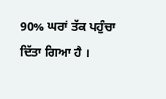90% ਘਰਾਂ ਤੱਕ ਪਹੁੰਚਾ ਦਿੱਤਾ ਗਿਆ ਹੈ ।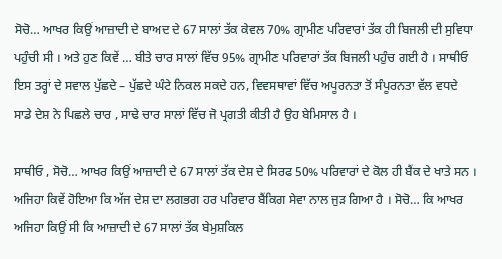ਸੋਚੋ… ਆਖਰ ਕਿਉਂ ਆਜ਼ਾਦੀ ਦੇ ਬਾਅਦ ਦੇ 67 ਸਾਲਾਂ ਤੱਕ ਕੇਵਲ 70% ਗ੍ਰਾਮੀਣ ਪਰਿਵਾਰਾਂ ਤੱਕ ਹੀ ਬਿਜਲੀ ਦੀ ਸੁਵਿਧਾ ਪਹੁੰਚੀ ਸੀ । ਅਤੇ ਹੁਣ ਕਿਵੇਂ … ਬੀਤੇ ਚਾਰ ਸਾਲਾਂ ਵਿੱਚ 95% ਗ੍ਰਾਮੀਣ ਪਰਿਵਾਰਾਂ ਤੱਕ ਬਿਜਲੀ ਪਹੁੰਚ ਗਈ ਹੈ । ਸਾਥੀਓ ਇਸ ਤਰ੍ਹਾਂ ਦੇ ਸਵਾਲ ਪੁੱਛਦੇ – ਪੁੱਛਦੇ ਘੰਟੇ ਨਿਕਲ ਸਕਦੇ ਹਨ, ਵਿਵਸਥਾਵਾਂ ਵਿੱਚ ਅਪੂਰਨਤਾ ਤੋਂ ਸੰਪੂਰਨਤਾ ਵੱਲ ਵਧਦੇ ਸਾਡੇ ਦੇਸ਼ ਨੇ ਪਿਛਲੇ ਚਾਰ , ਸਾਢੇ ਚਾਰ ਸਾਲਾਂ ਵਿੱਚ ਜੋ ਪ੍ਰਗਤੀ ਕੀਤੀ ਹੈ ਉਹ ਬੇਮਿਸਾਲ ਹੈ ।

ਸਾਥੀਓ , ਸੋਚੋ… ਆਖਰ ਕਿਉਂ ਆਜ਼ਾਦੀ ਦੇ 67 ਸਾਲਾਂ ਤੱਕ ਦੇਸ਼ ਦੇ ਸਿਰਫ 50% ਪਰਿਵਾਰਾਂ ਦੇ ਕੋਲ ਹੀ ਬੈਂਕ ਦੇ ਖਾਤੇ ਸਨ । ਅਜਿਹਾ ਕਿਵੇਂ ਹੋਇਆ ਕਿ ਅੱਜ ਦੇਸ਼ ਦਾ ਲਗਭਗ ਹਰ ਪਰਿਵਾਰ ਬੈਂਕਿਗ ਸੇਵਾ ਨਾਲ ਜੁੜ ਗਿਆ ਹੈ । ਸੋਚੋ… ਕਿ ਆਖਰ ਅਜਿਹਾ ਕਿਉਂ ਸੀ ਕਿ ਆਜ਼ਾਦੀ ਦੇ 67 ਸਾਲਾਂ ਤੱਕ ਬੇਮੁਸ਼ਕਿਲ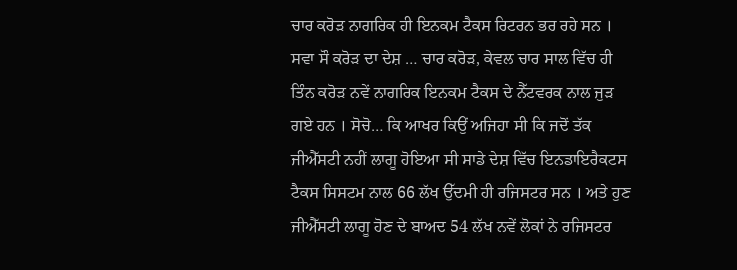ਚਾਰ ਕਰੋੜ ਨਾਗਰਿਕ ਹੀ ਇਨਕਮ ਟੈਕਸ ਰਿਟਰਨ ਭਰ ਰਹੇ ਸਨ । ਸਵਾ ਸੌ ਕਰੋੜ ਦਾ ਦੇਸ਼ … ਚਾਰ ਕਰੋੜ, ਕੇਵਲ ਚਾਰ ਸਾਲ ਵਿੱਚ ਹੀ ਤਿੰਨ ਕਰੋੜ ਨਵੇਂ ਨਾਗਰਿਕ ਇਨਕਮ ਟੈਕਸ ਦੇ ਨੈੱਟਵਰਕ ਨਾਲ ਜੁੜ ਗਏ ਹਨ । ਸੋਚੋ… ਕਿ ਆਖਰ ਕਿਉਂ ਅਜਿਹਾ ਸੀ ਕਿ ਜਦੋਂ ਤੱਕ ਜੀਐੱਸਟੀ ਨਹੀਂ ਲਾਗੂ ਹੋਇਆ ਸੀ ਸਾਡੇ ਦੇਸ਼ ਵਿੱਚ ਇਨਡਾਇਰੈਕਟਸ ਟੈਕਸ ਸਿਸਟਮ ਨਾਲ 66 ਲੱਖ ਉੱਦਮੀ ਹੀ ਰਜਿਸਟਰ ਸਨ । ਅਤੇ ਹੁਣ ਜੀਐੱਸਟੀ ਲਾਗੂ ਹੋਣ ਦੇ ਬਾਅਦ 54 ਲੱਖ ਨਵੇਂ ਲੋਕਾਂ ਨੇ ਰਜਿਸਟਰ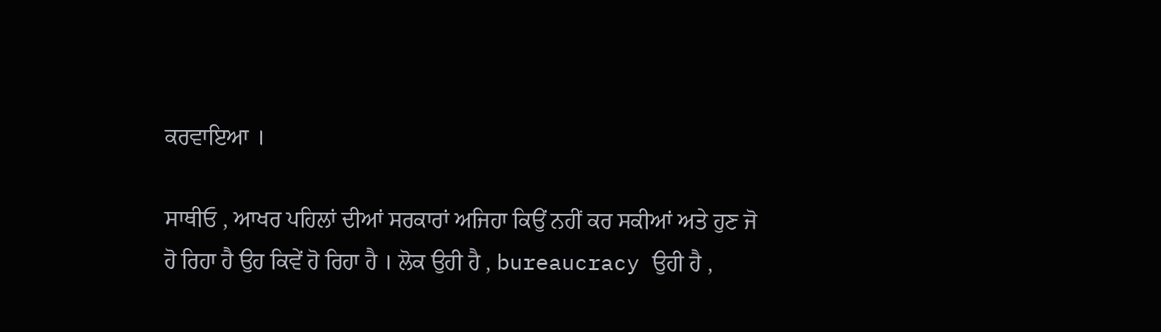ਕਰਵਾਇਆ ।

ਸਾਥੀਓ , ਆਖਰ ਪਹਿਲਾਂ ਦੀਆਂ ਸਰਕਾਰਾਂ ਅਜਿਹਾ ਕਿਉਂ ਨਹੀਂ ਕਰ ਸਕੀਆਂ ਅਤੇ ਹੁਣ ਜੋ ਹੋ ਰਿਹਾ ਹੈ ਉਹ ਕਿਵੇਂ ਹੋ ਰਿਹਾ ਹੈ । ਲੋਕ ਉਹੀ ਹੈ , bureaucracy ਉਹੀ ਹੈ ,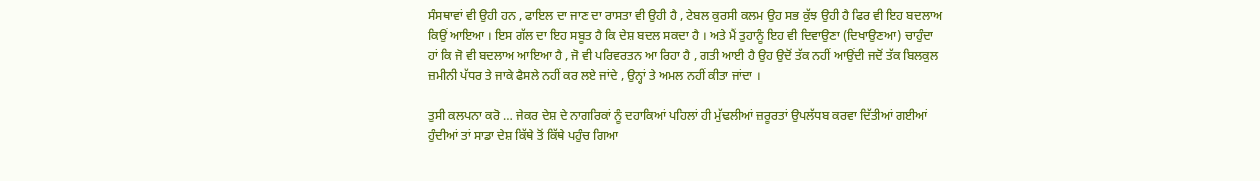ਸੰਸਥਾਵਾਂ ਵੀ ਉਹੀ ਹਨ , ਫਾਇਲ ਦਾ ਜਾਣ ਦਾ ਰਾਸਤਾ ਵੀ ਉਹੀ ਹੈ , ਟੇਬਲ ਕੁਰਸੀ ਕਲਮ ਉਹ ਸਭ ਕੁੱਝ ਉਹੀ ਹੈ ਫਿਰ ਵੀ ਇਹ ਬਦਲਾਅ ਕਿਉਂ ਆਇਆ । ਇਸ ਗੱਲ ਦਾ ਇਹ ਸਬੂਤ ਹੈ ਕਿ ਦੇਸ਼ ਬਦਲ ਸਕਦਾ ਹੈ । ਅਤੇ ਮੈਂ ਤੁਹਾਨੂੰ ਇਹ ਵੀ ਦਿਵਾਉਣਾ (ਦਿਖਾਉਣਆ) ਚਾਹੁੰਦਾ ਹਾਂ ਕਿ ਜੋ ਵੀ ਬਦਲਾਅ ਆਇਆ ਹੈ , ਜੋ ਵੀ ਪਰਿਵਰਤਨ ਆ ਰਿਹਾ ਹੈ , ਗਤੀ ਆਈ ਹੈ ਉਹ ਉਦੋਂ ਤੱਕ ਨਹੀਂ ਆਉਂਦੀ ਜਦੋਂ ਤੱਕ ਬਿਲਕੁਲ ਜ਼ਮੀਨੀ ਪੱਧਰ ਤੇ ਜਾਕੇ ਫੈਸਲੇ ਨਹੀਂ ਕਰ ਲਏ ਜਾਂਦੇ , ਉਨ੍ਹਾਂ ਤੇ ਅਮਲ ਨਹੀਂ ਕੀਤਾ ਜਾਂਦਾ ।

ਤੁਸੀ ਕਲਪਨਾ ਕਰੋ … ਜੇਕਰ ਦੇਸ਼ ਦੇ ਨਾਗਰਿਕਾਂ ਨੂੰ ਦਹਾਕਿਆਂ ਪਹਿਲਾਂ ਹੀ ਮੁੱਢਲੀਆਂ ਜ਼ਰੂਰਤਾਂ ਉਪਲੱਧਬ ਕਰਵਾ ਦਿੱਤੀਆਂ ਗਈਆਂ ਹੁੰਦੀਆਂ ਤਾਂ ਸਾਡਾ ਦੇਸ਼ ਕਿੱਥੇ ਤੋਂ ਕਿੱਥੇ ਪਹੁੰਚ ਗਿਆ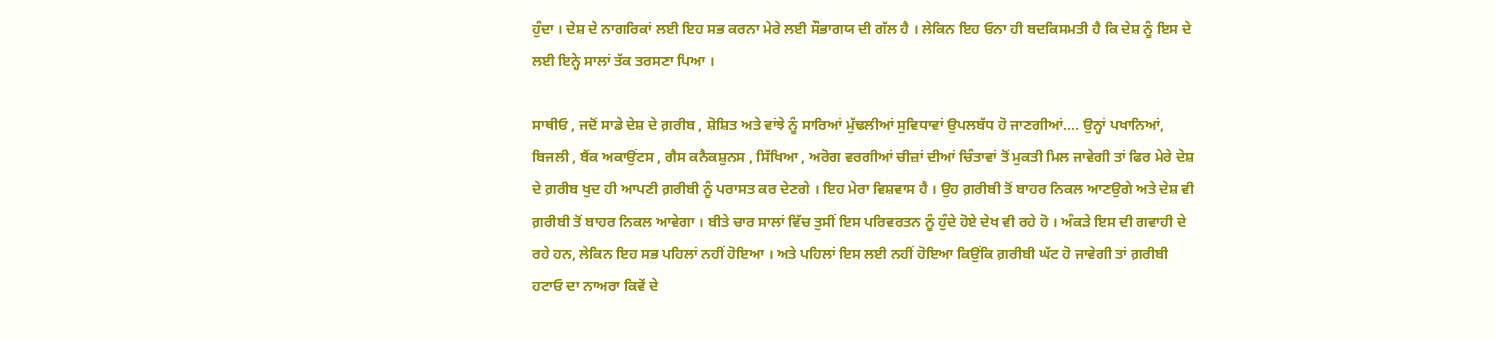ਹੁੰਦਾ । ਦੇਸ਼ ਦੇ ਨਾਗਰਿਕਾਂ ਲਈ ਇਹ ਸਭ ਕਰਨਾ ਮੇਰੇ ਲਈ ਸੌਭਾਗਯ ਦੀ ਗੱਲ ਹੈ । ਲੇਕਿਨ ਇਹ ਓਨਾ ਹੀ ਬਦਕਿਸਮਤੀ ਹੈ ਕਿ ਦੇਸ਼ ਨੂੰ ਇਸ ਦੇ ਲਈ ਇਨ੍ਹੇ ਸਾਲਾਂ ਤੱਕ ਤਰਸਣਾ ਪਿਆ ।

ਸਾਥੀਓ , ਜਦੋਂ ਸਾਡੇ ਦੇਸ਼ ਦੇ ਗ਼ਰੀਬ , ਸ਼ੋਸ਼ਿਤ ਅਤੇ ਵਾਂਝੇ ਨੂੰ ਸਾਰਿਆਂ ਮੁੱਢਲੀਆਂ ਸੁਵਿਧਾਵਾਂ ਉਪਲਬੱਧ ਹੋ ਜਾਣਗੀਆਂ…. ਉਨ੍ਹਾਂ ਪਖਾਨਿਆਂ, ਬਿਜਲੀ , ਬੈਂਕ ਅਕਾਉਂਟਸ , ਗੈਸ ਕਨੈਕਸ਼ੁਨਸ , ਸਿੱਖਿਆ , ਅਰੋਗ ਵਰਗੀਆਂ ਚੀਜ਼ਾਂ ਦੀਆਂ ਚਿੰਤਾਵਾਂ ਤੋਂ ਮੁਕਤੀ ਮਿਲ ਜਾਵੇਗੀ ਤਾਂ ਫਿਰ ਮੇਰੇ ਦੇਸ਼ ਦੇ ਗ਼ਰੀਬ ਖੁਦ ਹੀ ਆਪਣੀ ਗ਼ਰੀਬੀ ਨੂੰ ਪਰਾਸਤ ਕਰ ਦੇਣਗੇ । ਇਹ ਮੇਰਾ ਵਿਸ਼ਵਾਸ ਹੈ । ਉਹ ਗ਼ਰੀਬੀ ਤੋਂ ਬਾਹਰ ਨਿਕਲ ਆਣਉਗੇ ਅਤੇ ਦੇਸ਼ ਵੀ ਗ਼ਰੀਬੀ ਤੋਂ ਬਾਹਰ ਨਿਕਲ ਆਵੇਗਾ । ਬੀਤੇ ਚਾਰ ਸਾਲਾਂ ਵਿੱਚ ਤੁਸੀਂ ਇਸ ਪਰਿਵਰਤਨ ਨੂੰ ਹੁੰਦੇ ਹੋਏ ਦੇਖ ਵੀ ਰਹੇ ਹੋ । ਅੰਕੜੇ ਇਸ ਦੀ ਗਵਾਹੀ ਦੇ ਰਹੇ ਹਨ, ਲੇਕਿਨ ਇਹ ਸਭ ਪਹਿਲਾਂ ਨਹੀਂ ਹੋਇਆ । ਅਤੇ ਪਹਿਲਾਂ ਇਸ ਲਈ ਨਹੀਂ ਹੋਇਆ ਕਿਉਂਕਿ ਗ਼ਰੀਬੀ ਘੱਟ ਹੋ ਜਾਵੇਗੀ ਤਾਂ ਗ਼ਰੀਬੀ ਹਟਾਓ ਦਾ ਨਾਅਰਾ ਕਿਵੇਂ ਦੇ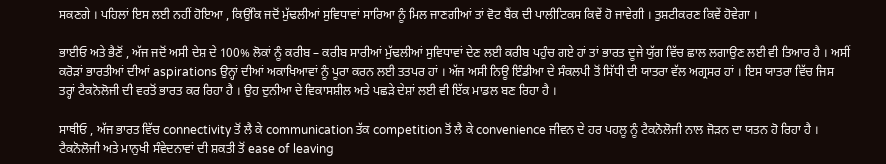ਸਕਣਗੇ । ਪਹਿਲਾਂ ਇਸ ਲਈ ਨਹੀਂ ਹੋਇਆ , ਕਿਉਂਕਿ ਜਦੋਂ ਮੁੱਢਲੀਆਂ ਸੁਵਿਧਾਵਾਂ ਸਾਰਿਆ ਨੂੰ ਮਿਲ ਜਾਣਗੀਆਂ ਤਾਂ ਵੋਟ ਬੈਂਕ ਦੀ ਪਾਲੀਟਿਕਸ ਕਿਵੇਂ ਹੋ ਜਾਵੇਗੀ । ਤੁਸ਼ਟੀਕਰਣ ਕਿਵੇਂ ਹੋਵੇਗਾ ।

ਭਾਈਓ ਅਤੇ ਭੈਣੋਂ , ਅੱਜ ਜਦੋਂ ਅਸੀ ਦੇਸ਼ ਦੇ 100% ਲੋਕਾਂ ਨੂੰ ਕਰੀਬ – ਕਰੀਬ ਸਾਰੀਆਂ ਮੁੱਢਲੀਆਂ ਸੁਵਿਧਾਵਾਂ ਦੇਣ ਲਈ ਕਰੀਬ ਪਹੁੰਚ ਗਏ ਹਾਂ ਤਾਂ ਭਾਰਤ ਦੂਜੇ ਯੁੱਗ ਵਿੱਚ ਛਾਲ ਲਗਾਉਣ ਲਈ ਵੀ ਤਿਆਰ ਹੈ । ਅਸੀਂ ਕਰੋੜਾਂ ਭਾਰਤੀਆਂ ਦੀਆਂ aspirations ਉਨ੍ਹਾਂ ਦੀਆਂ ਅਕਾਖਿਆਵਾਂ ਨੂੰ ਪੂਰਾ ਕਰਨ ਲਈ ਤਤਪਰ ਹਾਂ । ਅੱਜ ਅਸੀ ਨਿਊ ਇੰਡੀਆ ਦੇ ਸੰਕਲਪੀ ਤੋਂ ਸਿੱਧੀ ਦੀ ਯਾਤਰਾ ਵੱਲ ਅਗ੍ਰਸਰ ਹਾਂ । ਇਸ ਯਾਤਰਾ ਵਿੱਚ ਜਿਸ ਤਰ੍ਹਾਂ ਟੈਕਨੋਲੋਜੀ ਦੀ ਵਰਤੋਂ ਭਾਰਤ ਕਰ ਰਿਹਾ ਹੈ । ਉਹ ਦੁਨੀਆ ਦੇ ਵਿਕਾਸਸ਼ੀਲ ਅਤੇ ਪਛੜੇ ਦੇਸ਼ਾਂ ਲਈ ਵੀ ਇੱਕ ਮਾਡਲ ਬਣ ਰਿਹਾ ਹੈ ।

ਸਾਥੀਓ , ਅੱਜ ਭਾਰਤ ਵਿੱਚ connectivity ਤੋਂ ਲੈ ਕੇ communication ਤੱਕ competition ਤੋਂ ਲੈ ਕੇ convenience ਜੀਵਨ ਦੇ ਹਰ ਪਹਲੂ ਨੂੰ ਟੈਕਨੋਲੋਜੀ ਨਾਲ ਜੋੜਨ ਦਾ ਯਤਨ ਹੋ ਰਿਹਾ ਹੈ । ਟੈਕਨੋਲੋਜੀ ਅਤੇ ਮਾਨੁਖੀ ਸੰਵੇਦਨਾਵਾਂ ਦੀ ਸ਼ਕਤੀ ਤੋਂ ease of leaving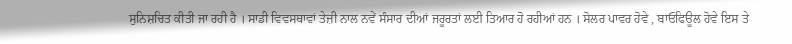ਸੁਨਿਸ਼ਚਿਤ ਕੀਤੀ ਜਾ ਰਹੀ ਹੈ । ਸਾਡੀ ਵਿਵਸਥਾਵਾਂ ਤੇਜ਼ੀ ਨਾਲ ਨਵੇਂ ਸੰਸਾਰ ਦੀਆਂ ਜਰੂਰਤਾਂ ਲਈ ਤਿਆਰ ਹੋ ਰਹੀਆਂ ਹਨ । ਸੋਲਰ ਪਾਵਰ ਹੋਵੇ , ਬਾਓਫਿਊਲ ਹੋਵੇ ਇਸ ਤੇ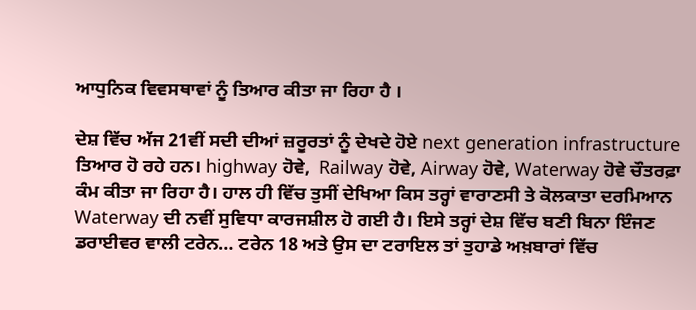ਆਧੁਨਿਕ ਵਿਵਸਥਾਵਾਂ ਨੂੰ ਤਿਆਰ ਕੀਤਾ ਜਾ ਰਿਹਾ ਹੈ ।

ਦੇਸ਼ ਵਿੱਚ ਅੱਜ 21ਵੀਂ ਸਦੀ ਦੀਆਂ ਜ਼ਰੂਰਤਾਂ ਨੂੰ ਦੇਖਦੇ ਹੋਏ next generation infrastructure ਤਿਆਰ ਹੋ ਰਹੇ ਹਨ। highway ਹੋਵੇ,  Railway ਹੋਵੇ, Airway ਹੋਵੇ, Waterway ਹੋਵੇ ਚੌਤਰਫ਼ਾ ਕੰਮ ਕੀਤਾ ਜਾ ਰਿਹਾ ਹੈ। ਹਾਲ ਹੀ ਵਿੱਚ ਤੁਸੀਂ ਦੇਖਿਆ ਕਿਸ ਤਰ੍ਹਾਂ ਵਾਰਾਣਸੀ ਤੇ ਕੋਲਕਾਤਾ ਦਰਮਿਆਨ Waterway ਦੀ ਨਵੀਂ ਸੁਵਿਧਾ ਕਾਰਜਸ਼ੀਲ ਹੋ ਗਈ ਹੈ। ਇਸੇ ਤਰ੍ਹਾਂ ਦੇਸ਼ ਵਿੱਚ ਬਣੀ ਬਿਨਾ ਇੰਜਣ ਡਰਾਈਵਰ ਵਾਲੀ ਟਰੇਨ… ਟਰੇਨ 18 ਅਤੇ ਉਸ ਦਾ ਟਰਾਇਲ ਤਾਂ ਤੁਹਾਡੇ ਅਖ਼ਬਾਰਾਂ ਵਿੱਚ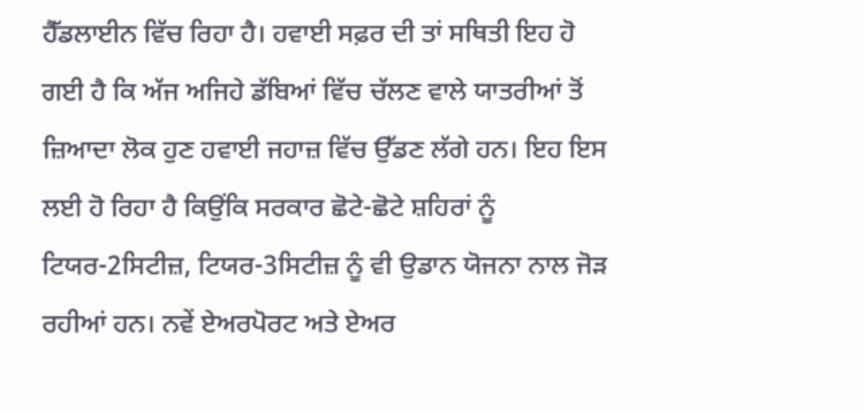ਹੈੱਡਲਾਈਨ ਵਿੱਚ ਰਿਹਾ ਹੈ। ਹਵਾਈ ਸਫ਼ਰ ਦੀ ਤਾਂ ਸਥਿਤੀ ਇਹ ਹੋ ਗਈ ਹੈ ਕਿ ਅੱਜ ਅਜਿਹੇ ਡੱਬਿਆਂ ਵਿੱਚ ਚੱਲਣ ਵਾਲੇ ਯਾਤਰੀਆਂ ਤੋਂ ਜ਼ਿਆਦਾ ਲੋਕ ਹੁਣ ਹਵਾਈ ਜਹਾਜ਼ ਵਿੱਚ ਉੱਡਣ ਲੱਗੇ ਹਨ। ਇਹ ਇਸ ਲਈ ਹੋ ਰਿਹਾ ਹੈ ਕਿਉਂਕਿ ਸਰਕਾਰ ਛੋਟੇ-ਛੋਟੇ ਸ਼ਹਿਰਾਂ ਨੂੰ ਟਿਯਰ-2ਸਿਟੀਜ਼, ਟਿਯਰ-3ਸਿਟੀਜ਼ ਨੂੰ ਵੀ ਉਡਾਨ ਯੋਜਨਾ ਨਾਲ ਜੋੜ ਰਹੀਆਂ ਹਨ। ਨਵੇਂ ਏਅਰਪੋਰਟ ਅਤੇ ਏਅਰ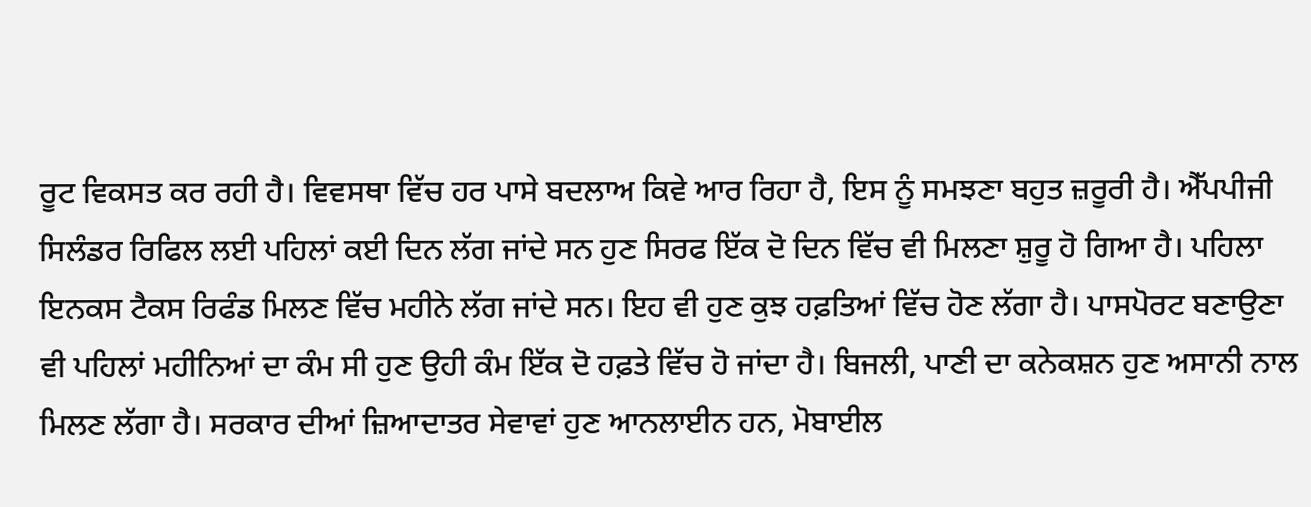ਰੂਟ ਵਿਕਸਤ ਕਰ ਰਹੀ ਹੈ। ਵਿਵਸਥਾ ਵਿੱਚ ਹਰ ਪਾਸੇ ਬਦਲਾਅ ਕਿਵੇ ਆਰ ਰਿਹਾ ਹੈ, ਇਸ ਨੂੰ ਸਮਝਣਾ ਬਹੁਤ ਜ਼ਰੂਰੀ ਹੈ। ਐੱਪਪੀਜੀ ਸਿਲੰਡਰ ਰਿਫਿਲ ਲਈ ਪਹਿਲਾਂ ਕਈ ਦਿਨ ਲੱਗ ਜਾਂਦੇ ਸਨ ਹੁਣ ਸਿਰਫ ਇੱਕ ਦੋ ਦਿਨ ਵਿੱਚ ਵੀ ਮਿਲਣਾ ਸ਼ੁਰੂ ਹੋ ਗਿਆ ਹੈ। ਪਹਿਲਾ ਇਨਕਸ ਟੈਕਸ ਰਿਫੰਡ ਮਿਲਣ ਵਿੱਚ ਮਹੀਨੇ ਲੱਗ ਜਾਂਦੇ ਸਨ। ਇਹ ਵੀ ਹੁਣ ਕੁਝ ਹਫ਼ਤਿਆਂ ਵਿੱਚ ਹੋਣ ਲੱਗਾ ਹੈ। ਪਾਸਪੋਰਟ ਬਣਾਉਣਾ ਵੀ ਪਹਿਲਾਂ ਮਹੀਨਿਆਂ ਦਾ ਕੰਮ ਸੀ ਹੁਣ ਉਹੀ ਕੰਮ ਇੱਕ ਦੋ ਹਫ਼ਤੇ ਵਿੱਚ ਹੋ ਜਾਂਦਾ ਹੈ। ਬਿਜਲੀ, ਪਾਣੀ ਦਾ ਕਨੇਕਸ਼ਨ ਹੁਣ ਅਸਾਨੀ ਨਾਲ ਮਿਲਣ ਲੱਗਾ ਹੈ। ਸਰਕਾਰ ਦੀਆਂ ਜ਼ਿਆਦਾਤਰ ਸੇਵਾਵਾਂ ਹੁਣ ਆਨਲਾਈਨ ਹਨ, ਮੋਬਾਈਲ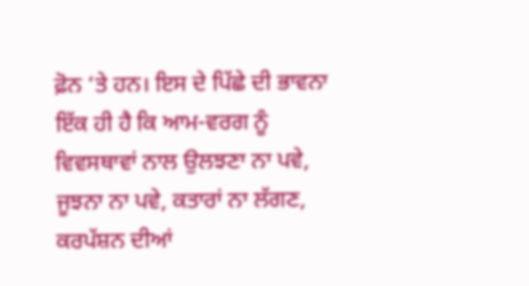ਫ਼ੋਨ ‘ਤੇ ਹਨ। ਇਸ ਦੇ ਪਿੱਛੇ ਦੀ ਭਾਵਨਾ ਇੱਕ ਹੀ ਹੈ ਕਿ ਆਮ-ਵਰਗ ਨੂੰ ਵਿਵਸਥਾਵਾਂ ਨਾਲ ਉਲਝਣਾ ਨਾ ਪਵੇ, ਜੂਝਨਾ ਨਾ ਪਵੇ, ਕਤਾਰਾਂ ਨਾ ਲੱਗਣ, ਕਰਪੱਸ਼ਨ ਦੀਆਂ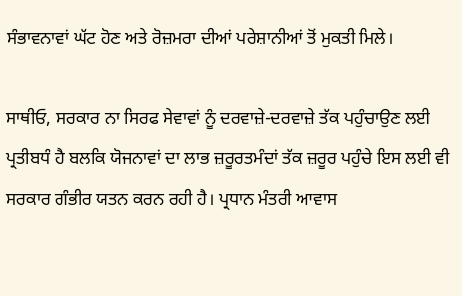ਸੰਭਾਵਨਾਵਾਂ ਘੱਟ ਹੋਣ ਅਤੇ ਰੋਜ਼ਮਰਾ ਦੀਆਂ ਪਰੇਸ਼ਾਨੀਆਂ ਤੋਂ ਮੁਕਤੀ ਮਿਲੇ।

ਸਾਥੀਓ, ਸਰਕਾਰ ਨਾ ਸਿਰਫ ਸੇਵਾਵਾਂ ਨੂੰ ਦਰਵਾਜ਼ੇ-ਦਰਵਾਜ਼ੇ ਤੱਕ ਪਹੁੰਚਾਉਣ ਲਈ ਪ੍ਰਤੀਬਧੰ ਹੈ ਬਲਕਿ ਯੋਜਨਾਵਾਂ ਦਾ ਲਾਭ ਜ਼ਰੂਰਤਮੰਦਾਂ ਤੱਕ ਜ਼ਰੂਰ ਪਹੁੰਚੇ ਇਸ ਲਈ ਵੀ ਸਰਕਾਰ ਗੰਭੀਰ ਯਤਨ ਕਰਨ ਰਹੀ ਹੈ। ਪ੍ਰਧਾਨ ਮੰਤਰੀ ਆਵਾਸ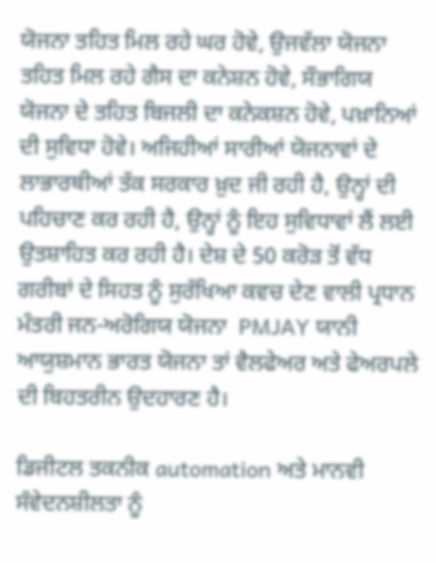ਯੋਜਨਾ ਤਹਿਤ ਮਿਲ ਰਹੇ ਘਰ ਹੋਵੇ, ਉਜਵੱਲਾ ਯੋਜਨਾ ਤਹਿਤ ਮਿਲ ਰਹੇ ਗੈਸ ਦਾ ਕਨੇਸ਼ਨ ਹੋਵੇ, ਸੌਭਾਗਿਯ ਯੋਜਨਾ ਦੇ ਤਹਿਤ ਬਿਜਲੀ ਦਾ ਕਨੇਕਸ਼ਨ ਹੋਵੇ, ਪਖ਼ਾਨਿਆਂ ਦੀ ਸੁਵਿਧਾ ਹੋਵੇ। ਅਜਿਹੀਆਂ ਸਾਰੀਆਂ ਯੋਜਨਾਵਾਂ ਦੇ ਲਾਭਾਰਥੀਆਂ ਤੱਕ ਸਰਕਾਰ ਖ਼ੁਦ ਜੀ ਰਹੀ ਹੈ, ਉਨ੍ਹਾਂ ਦੀ ਪਹਿਚਾਣ ਕਰ ਰਹੀ ਹੈ, ਉਨ੍ਹਾਂ ਨੂੰ ਇਹ ਸੁਵਿਧਾਵਾਂ ਲੈਂ ਲਈ ਉਤਸ਼ਾਹਿਤ ਕਰ ਰਹੀ ਹੈ। ਦੇਸ਼ ਦੇ 50 ਕਰੋੜ ਤੋਂ ਵੱਧ ਗਰੀਬਾਂ ਦੇ ਸਿਹਤ ਨੂੰ ਸੁਰੱਖਿਆ ਕਵਚ ਦੇਣ ਵਾਲੀ ਪ੍ਰਧਾਨ ਮੰਤਰੀ ਜਨ-ਅਰੋਗਿਯ ਯੋਜਨਾ  PMJAY ਯਾਨੀ ਆਯੁਸ਼ਮਾਨ ਭਾਰਤ ਯੋਜਨਾ ਤਾਂ ਵੈਲਫੇਅਰ ਅਤੇ ਫੇਅਰਪਲੇ ਦੀ ਬਿਹਤਰੀਨ ਉਦਹਾਰਣ ਹੈ।

ਡਿਜੀਟਲ ਤਕਨੀਕ automation ਅਤੇ ਮਾਨਵੀ ਸੰਵੇਦਨਸ਼ੀਲਤਾ ਨੂੰ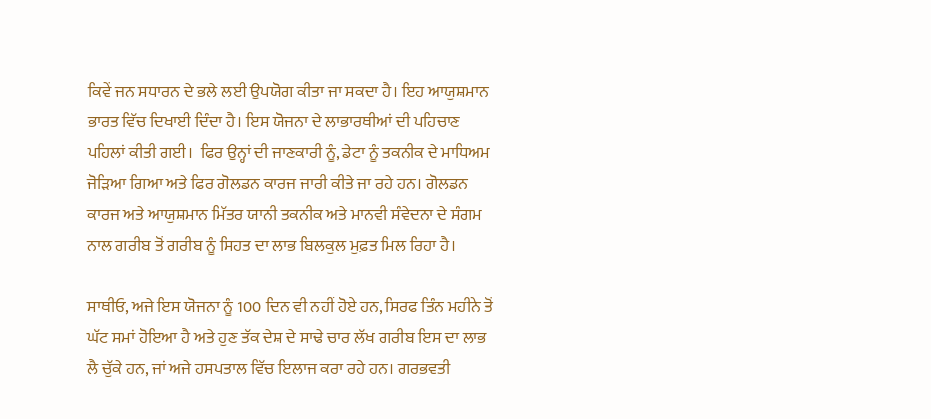ਕਿਵੇਂ ਜਨ ਸਧਾਰਨ ਦੇ ਭਲੇ ਲਈ ਉਪਯੋਗ ਕੀਤਾ ਜਾ ਸਕਦਾ ਹੈ। ਇਹ ਆਯੁਸ਼ਮਾਨ ਭਾਰਤ ਵਿੱਚ ਦਿਖਾਈ ਦਿੰਦਾ ਹੈ। ਇਸ ਯੋਜਨਾ ਦੇ ਲਾਭਾਰਥੀਆਂ ਦੀ ਪਹਿਚਾਣ ਪਹਿਲਾਂ ਕੀਤੀ ਗਈ।  ਫਿਰ ਉਨ੍ਹਾਂ ਦੀ ਜਾਣਕਾਰੀ ਨੂੰ, ਡੇਟਾ ਨੂੰ ਤਕਨੀਕ ਦੇ ਮਾਧਿਅਮ ਜੋੜਿਆ ਗਿਆ ਅਤੇ ਫਿਰ ਗੋਲਡਨ ਕਾਰਜ ਜਾਰੀ ਕੀਤੇ ਜਾ ਰਹੇ ਹਨ। ਗੋਲਡਨ ਕਾਰਜ ਅਤੇ ਆਯੁਸ਼ਮਾਨ ਮਿੱਤਰ ਯਾਨੀ ਤਕਨੀਕ ਅਤੇ ਮਾਨਵੀ ਸੰਵੇਦਨਾ ਦੇ ਸੰਗਮ ਨਾਲ ਗਰੀਬ ਤੋਂ ਗਰੀਬ ਨੂੰ ਸਿਹਤ ਦਾ ਲਾਭ ਬਿਲਕੁਲ ਮੁਫ਼ਤ ਮਿਲ ਰਿਹਾ ਹੈ।

ਸਾਥੀਓ, ਅਜੇ ਇਸ ਯੋਜਨਾ ਨੂੰ 100 ਦਿਨ ਵੀ ਨਹੀਂ ਹੋਏ ਹਨ, ਸਿਰਫ ਤਿੰਨ ਮਹੀਨੇ ਤੋਂ ਘੱਟ ਸਮਾਂ ਹੋਇਆ ਹੈ ਅਤੇ ਹੁਣ ਤੱਕ ਦੇਸ਼ ਦੇ ਸਾਢੇ ਚਾਰ ਲੱਖ ਗਰੀਬ ਇਸ ਦਾ ਲਾਭ ਲੈ ਚੁੱਕੇ ਹਨ, ਜਾਂ ਅਜੇ ਹਸਪਤਾਲ ਵਿੱਚ ਇਲਾਜ ਕਰਾ ਰਹੇ ਹਨ। ਗਰਭਵਤੀ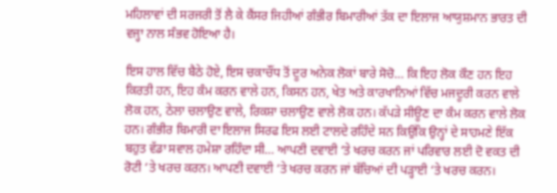ਮਹਿਲਾਵਾਂ ਦੀ ਸਰਜਰੀ ਤੋਂ ਲੈ ਕੇ ਕੈਂਸਰ ਜਿਹੀਆਂ ਗੰਭੀਰ ਬਿਮਾਰੀਆਂ ਤੱਕ ਦਾ ਇਲਾਜ ਆਯੁਸ਼ਮਾਨ ਭਾਰਤ ਦੀ ਵਜ੍ਹਾ ਨਾਲ ਸੰਭਵ ਹੋਇਆ ਹੈ।

ਇਸ ਹਾਲ ਵਿੱਚ ਬੈਠੇ ਹੋਏ, ਇਸ ਚਕਾਚੌਂਧ ਤੋਂ ਦੂਰ ਅਨੇਕ ਲੋਕਾਂ ਬਾਰੇ ਸੋਚੋ… ਕਿ ਇਹ ਲੋਕ ਕੌਣ ਹਨ ਇਹ ਕਿਰਤੀ ਹਨ, ਇਹ ਕੰਮ ਕਰਨ ਵਾਲੇ ਹਨ, ਕਿਸਨ ਹਨ, ਖੇਤ ਅਤੇ ਕਾਰਖਾਨਿਆਂ ਵਿੱਚ ਮਜਦੂਰੀ ਕਰਨ ਵਾਲੇ ਲੋਕ ਹਨ, ਠੇਲਾ ਚਲਾਉਣ ਵਾਲੇ, ਰਿਕਸ਼ਾ ਚਲਾਉਣ ਵਾਲੇ ਲੋਕ ਹਨ। ਕੱਪੜੇ ਸੀਊਣ ਦਾ ਕੰਮ ਕਰਨ ਵਾਲੇ ਲੋਕ ਹਨ। ਗੰਭੀਰ ਬਿਮਾਰੀ ਦਾ ਇਲਾਜ ਸਿਰਫ ਇਸ ਲਈ ਟਾਲਦੇ ਰਹਿੰਦੇ ਸਨ ਕਿਉਂਕਿ ਉਨ੍ਹਾਂ ਦੇ ਸਾਹਮਣੇ ਇੱਕ ਬਹੁਤ ਵੱਡਾ ਸਵਾਲ ਹਮੇਸ਼ਾ ਰਹਿੰਦਾ ਸੀ… ਆਪਣੀ ਦਵਾਈ ‘ਤੇ ਖਰਚ ਕਰਨ ਜਾਂ ਪਰਿਵਾਰ ਲਈ ਦੋ ਵਕਤ ਦੀ ਰੋਟੀ ‘ਤੇ ਖਰਚ ਕਰਨ। ਆਪਣੀ ਦਵਾਈ ‘ਤੇ ਖਰਚ ਕਰਨ ਜਾਂ ਬੱਚਿਆਂ ਦੀ ਪੜ੍ਹਾਈ ‘ਤੇ ਖਰਚ ਕਰਨ।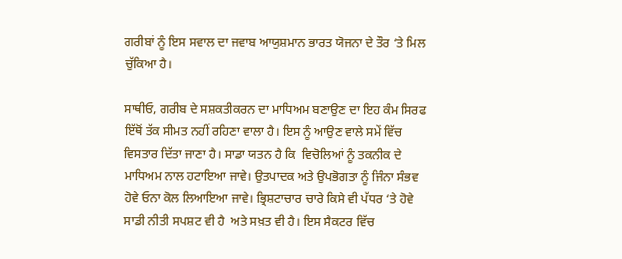ਗਰੀਬਾਂ ਨੂੰ ਇਸ ਸਵਾਲ ਦਾ ਜਵਾਬ ਆਯੁਸ਼ਮਾਨ ਭਾਰਤ ਯੋਜਨਾ ਦੇ ਤੌਰ ‘ਤੇ ਮਿਲ ਚੁੱਕਿਆ ਹੈ।

ਸਾਥੀਓ, ਗਰੀਬ ਦੇ ਸਸ਼ਕਤੀਕਰਨ ਦਾ ਮਾਧਿਅਮ ਬਣਾਉਣ ਦਾ ਇਹ ਕੰਮ ਸਿਰਫ ਇੱਥੋਂ ਤੱਕ ਸੀਮਤ ਨਹੀਂ ਰਹਿਣਾ ਵਾਲਾ ਹੈ। ਇਸ ਨੂੰ ਆਉਣ ਵਾਲੇ ਸਮੇਂ ਵਿੱਚ ਵਿਸਤਾਰ ਦਿੱਤਾ ਜਾਣਾ ਹੈ। ਸਾਡਾ ਯਤਨ ਹੈ ਕਿ  ਵਿਚੋਲਿਆਂ ਨੂੰ ਤਕਨੀਕ ਦੇ ਮਾਧਿਅਮ ਨਾਲ ਹਟਾਇਆ ਜਾਵੇ। ਉਤਪਾਦਕ ਅਤੇ ਉਪਭੋਗਤਾ ਨੂੰ ਜਿੰਨਾ ਸੰਭਵ ਹੋਵੇ ਓਨਾ ਕੋਲ ਲਿਆਇਆ ਜਾਵੇ। ਭ੍ਰਿਸ਼ਟਾਚਾਰ ਚਾਰੇ ਕਿਸੇ ਵੀ ਪੱਧਰ ‘ਤੇ ਹੋਵੇ ਸਾਡੀ ਨੀਤੀ ਸਪਸ਼ਟ ਵੀ ਹੈ  ਅਤੇ ਸਖ਼ਤ ਵੀ ਹੈ। ਇਸ ਸੈਕਟਰ ਵਿੱਚ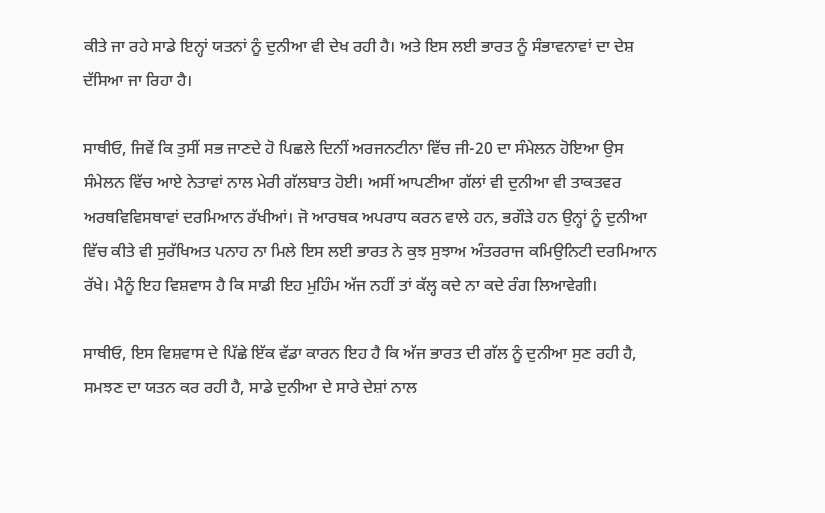ਕੀਤੇ ਜਾ ਰਹੇ ਸਾਡੇ ਇਨ੍ਹਾਂ ਯਤਨਾਂ ਨੂੰ ਦੁਨੀਆ ਵੀ ਦੇਖ ਰਹੀ ਹੈ। ਅਤੇ ਇਸ ਲਈ ਭਾਰਤ ਨੂੰ ਸੰਭਾਵਨਾਵਾਂ ਦਾ ਦੇਸ਼ ਦੱਸਿਆ ਜਾ ਰਿਹਾ ਹੈ।

ਸਾਥੀਓ, ਜਿਵੇਂ ਕਿ ਤੁਸੀਂ ਸਭ ਜਾਣਦੇ ਹੋ ਪਿਛਲੇ ਦਿਨੀਂ ਅਰਜਨਟੀਨਾ ਵਿੱਚ ਜੀ-20 ਦਾ ਸੰਮੇਲਨ ਹੋਇਆ ਉਸ ਸੰਮੇਲਨ ਵਿੱਚ ਆਏ ਨੇਤਾਵਾਂ ਨਾਲ ਮੇਰੀ ਗੱਲਬਾਤ ਹੋਈ। ਅਸੀਂ ਆਪਣੀਆ ਗੱਲਾਂ ਵੀ ਦੁਨੀਆ ਵੀ ਤਾਕਤਵਰ ਅਰਥਵਿਵਿਸਥਾਵਾਂ ਦਰਮਿਆਨ ਰੱਖੀਆਂ। ਜੋ ਆਰਥਕ ਅਪਰਾਧ ਕਰਨ ਵਾਲੇ ਹਨ, ਭਗੌੜੇ ਹਨ ਉਨ੍ਹਾਂ ਨੂੰ ਦੁਨੀਆ ਵਿੱਚ ਕੀਤੇ ਵੀ ਸੁਰੱਖਿਅਤ ਪਨਾਹ ਨਾ ਮਿਲੇ ਇਸ ਲਈ ਭਾਰਤ ਨੇ ਕੁਝ ਸੁਝਾਅ ਅੰਤਰਰਾਜ ਕਮਿਉਨਿਟੀ ਦਰਮਿਆਨ ਰੱਖੇ। ਮੈਨੂੰ ਇਹ ਵਿਸ਼ਵਾਸ ਹੈ ਕਿ ਸਾਡੀ ਇਹ ਮੁਹਿੰਮ ਅੱਜ ਨਹੀਂ ਤਾਂ ਕੱਲ੍ਹ ਕਦੇ ਨਾ ਕਦੇ ਰੰਗ ਲਿਆਵੇਗੀ।

ਸਾਥੀਓ, ਇਸ ਵਿਸ਼ਵਾਸ ਦੇ ਪਿੱਛੇ ਇੱਕ ਵੱਡਾ ਕਾਰਨ ਇਹ ਹੈ ਕਿ ਅੱਜ ਭਾਰਤ ਦੀ ਗੱਲ ਨੂੰ ਦੁਨੀਆ ਸੁਣ ਰਹੀ ਹੈ, ਸਮਝਣ ਦਾ ਯਤਨ ਕਰ ਰਹੀ ਹੈ, ਸਾਡੇ ਦੁਨੀਆ ਦੇ ਸਾਰੇ ਦੇਸ਼ਾਂ ਨਾਲ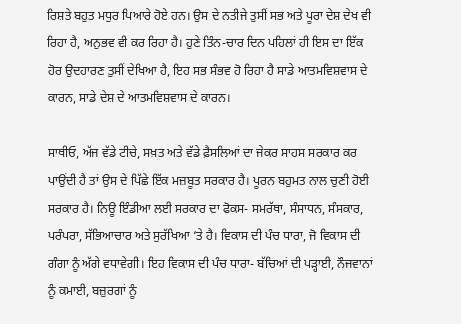ਰਿਸ਼ਤੇ ਬਹੁਤ ਮਧੁਰ ਪਿਆਰੇ ਹੋਏ ਹਨ। ਉਸ ਦੇ ਨਤੀਜੇ ਤੁਸੀਂ ਸਭ ਅਤੇ ਪੂਰਾ ਦੇਸ਼ ਦੇਖ ਵੀ ਰਿਹਾ ਹੈ, ਅਨੁਭਵ ਵੀ ਕਰ ਰਿਹਾ ਹੈ। ਹੁਣੇ ਤਿੰਨ-ਚਾਰ ਦਿਨ ਪਹਿਲਾਂ ਹੀ ਇਸ ਦਾ ਇੱਕ ਹੋਰ ਉਦਹਾਰਣ ਤੁਸੀਂ ਦੇਖਿਆ ਹੈ, ਇਹ ਸਭ ਸੰਭਵ ਹੋ ਰਿਹਾ ਹੈ ਸਾਡੇ ਆਤਮਵਿਸ਼ਵਾਸ ਦੇ ਕਾਰਨ, ਸਾਡੇ ਦੇਸ਼ ਦੇ ਆਤਮਵਿਸ਼ਵਾਸ ਦੇ ਕਾਰਨ।

ਸਾਥੀਓ, ਅੱਜ ਵੱਡੇ ਟੀਚੇ, ਸਖ਼ਤ ਅਤੇ ਵੱਡੇ ਫ਼ੈਸਲਿਆਂ ਦਾ ਜੇਕਰ ਸਾਹਸ ਸਰਕਾਰ ਕਰ ਪਾਉਂਦੀ ਹੈ ਤਾਂ ਉਸ ਦੇ ਪਿੱਛੇ ਇੱਕ ਮਜ਼ਬੂਤ ਸਰਕਾਰ ਹੈ। ਪੂਰਨ ਬਹੁਮਤ ਨਾਲ ਚੁਣੀ ਹੋਈ ਸਰਕਾਰ ਹੈ। ਨਿਊ ਇੰਡੀਆ ਲਈ ਸਰਕਾਰ ਦਾ ਫੋਕਸ- ਸਮਰੱਥਾ, ਸੰਸਾਧਨ, ਸੰਸਕਾਰ, ਪਰੰਪਰਾ, ਸੱਭਿਆਚਾਰ ਅਤੇ ਸੁਰੱਖਿਆ ‘ਤੇ ਹੈ। ਵਿਕਾਸ ਦੀ ਪੰਚ ਧਾਰਾ, ਜੋ ਵਿਕਾਸ ਦੀ ਗੰਗਾ ਨੂੰ ਅੱਗੇ ਵਧਾਵੇਗੀ। ਇਹ ਵਿਕਾਸ ਦੀ ਪੰਚ ਧਾਰਾ- ਬੱਚਿਆਂ ਦੀ ਪੜ੍ਹਾਈ, ਨੌਜਵਾਨਾਂ ਨੂੰ ਕਮਾਈ, ਬਜ਼ੁਰਗਾਂ ਨੂੰ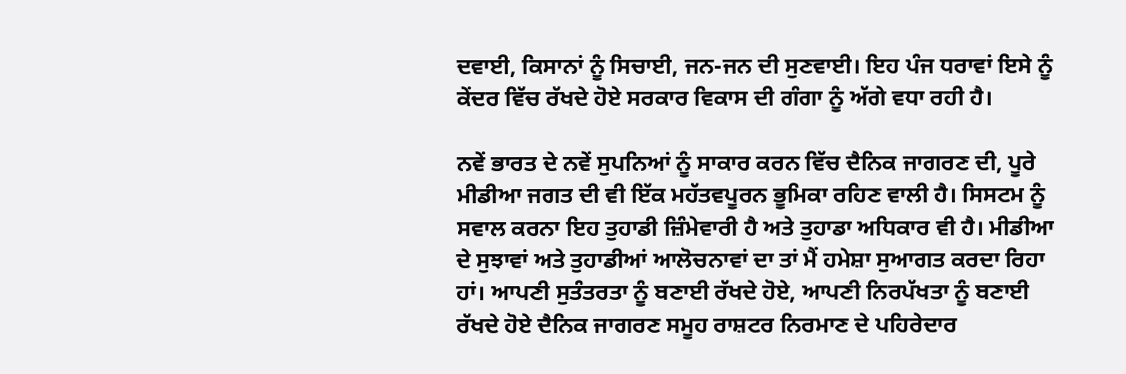ਦਵਾਈ, ਕਿਸਾਨਾਂ ਨੂੰ ਸਿਚਾਈ, ਜਨ-ਜਨ ਦੀ ਸੁਣਵਾਈ। ਇਹ ਪੰਜ ਧਰਾਵਾਂ ਇਸੇ ਨੂੰ ਕੇਂਦਰ ਵਿੱਚ ਰੱਖਦੇ ਹੋਏ ਸਰਕਾਰ ਵਿਕਾਸ ਦੀ ਗੰਗਾ ਨੂੰ ਅੱਗੇ ਵਧਾ ਰਹੀ ਹੈ।

ਨਵੇਂ ਭਾਰਤ ਦੇ ਨਵੇਂ ਸੁਪਨਿਆਂ ਨੂੰ ਸਾਕਾਰ ਕਰਨ ਵਿੱਚ ਦੈਨਿਕ ਜਾਗਰਣ ਦੀ, ਪੂਰੇ ਮੀਡੀਆ ਜਗਤ ਦੀ ਵੀ ਇੱਕ ਮਹੱਤਵਪੂਰਨ ਭੂਮਿਕਾ ਰਹਿਣ ਵਾਲੀ ਹੈ। ਸਿਸਟਮ ਨੂੰ ਸਵਾਲ ਕਰਨਾ ਇਹ ਤੁਹਾਡੀ ਜ਼ਿੰਮੇਵਾਰੀ ਹੈ ਅਤੇ ਤੁਹਾਡਾ ਅਧਿਕਾਰ ਵੀ ਹੈ। ਮੀਡੀਆ ਦੇ ਸੁਝਾਵਾਂ ਅਤੇ ਤੁਹਾਡੀਆਂ ਆਲੋਚਨਾਵਾਂ ਦਾ ਤਾਂ ਮੈਂ ਹਮੇਸ਼ਾ ਸੁਆਗਤ ਕਰਦਾ ਰਿਹਾ ਹਾਂ। ਆਪਣੀ ਸੁਤੰਤਰਤਾ ਨੂੰ ਬਣਾਈ ਰੱਖਦੇ ਹੋਏ, ਆਪਣੀ ਨਿਰਪੱਖਤਾ ਨੂੰ ਬਣਾਈ ਰੱਖਦੇ ਹੋਏ ਦੈਨਿਕ ਜਾਗਰਣ ਸਮੂਹ ਰਾਸ਼ਟਰ ਨਿਰਮਾਣ ਦੇ ਪਹਿਰੇਦਾਰ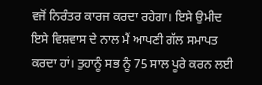ਵਜੋਂ ਨਿਰੰਤਰ ਕਾਰਜ ਕਰਦਾ ਰਹੇਗਾ। ਇਸੇ ਉਮੀਦ ਇਸੇ ਵਿਸ਼ਵਾਸ ਦੇ ਨਾਲ ਮੈਂ ਆਪਣੀ ਗੱਲ ਸਮਾਪਤ ਕਰਦਾ ਹਾਂ। ਤੁਹਾਨੂੰ ਸਭ ਨੂੰ 75 ਸਾਲ ਪੂਰੇ ਕਰਨ ਲਈ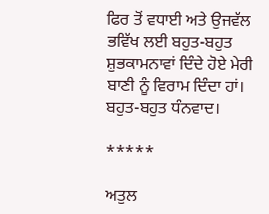ਫਿਰ ਤੋਂ ਵਧਾਈ ਅਤੇ ਉਜਵੱਲ ਭਵਿੱਖ ਲਈ ਬਹੁਤ-ਬਹੁਤ ਸ਼ੁਭਕਾਮਨਾਵਾਂ ਦਿੰਦੇ ਹੋਏ ਮੇਰੀ ਬਾਣੀ ਨੂੰ ਵਿਰਾਮ ਦਿੰਦਾ ਹਾਂ। ਬਹੁਤ-ਬਹੁਤ ਧੰਨਵਾਦ।

*****

ਅਤੁਲ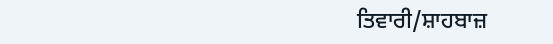ਤਿਵਾਰੀ/ਸ਼ਾਹਬਾਜ਼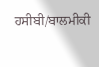ਹਸੀਬੀ/ਬਾਲਮੀਕੀ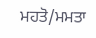ਮਹਤੋ/ਮਮਤਾ